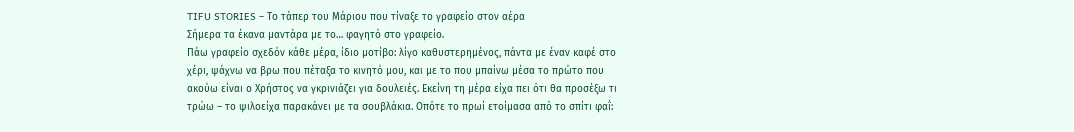TIFU STORIES – Το τάπερ του Μάριου που τίναξε το γραφείο στον αέρα
Σήμερα τα έκανα μαντάρα με το… φαγητό στο γραφείο.
Πάω γραφείο σχεδόν κάθε μέρα, ίδιο μοτίβο: λίγο καθυστερημένος, πάντα με έναν καφέ στο χέρι, ψάχνω να βρω που πέταξα το κινητό μου, και με το που μπαίνω μέσα το πρώτο που ακούω είναι ο Χρήστος να γκρινιάζει για δουλειές. Εκείνη τη μέρα είχα πει ότι θα προσέξω τι τρώω – το ψιλοείχα παρακάνει με τα σουβλάκια. Οπότε το πρωί ετοίμασα από το σπίτι φαΐ: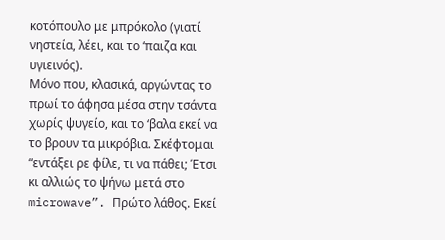κοτόπουλο με μπρόκολο (γιατί νηστεία, λέει, και το ‘παιζα και υγιεινός).
Μόνο που, κλασικά, αργώντας το πρωί το άφησα μέσα στην τσάντα χωρίς ψυγείο, και το ‘βαλα εκεί να το βρουν τα μικρόβια. Σκέφτομαι “εντάξει ρε φίλε, τι να πάθει; Έτσι κι αλλιώς το ψήνω μετά στο microwave”. Πρώτο λάθος. Εκεί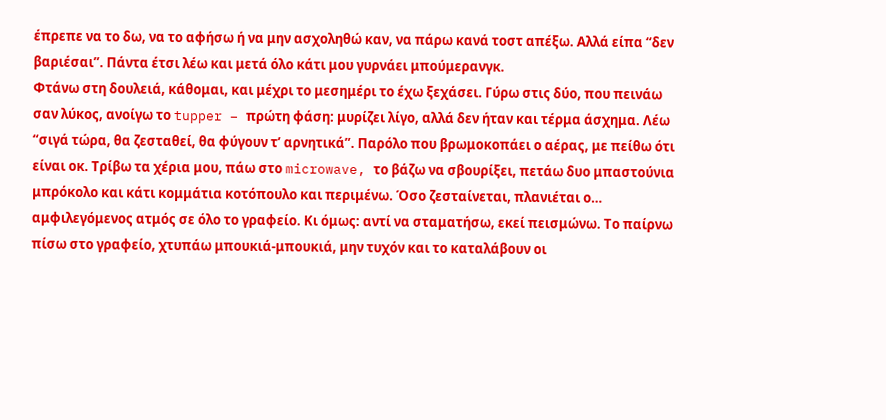έπρεπε να το δω, να το αφήσω ή να μην ασχοληθώ καν, να πάρω κανά τοστ απέξω. Αλλά είπα “δεν βαριέσαι”. Πάντα έτσι λέω και μετά όλο κάτι μου γυρνάει μπούμερανγκ.
Φτάνω στη δουλειά, κάθομαι, και μέχρι το μεσημέρι το έχω ξεχάσει. Γύρω στις δύο, που πεινάω σαν λύκος, ανοίγω το tupper – πρώτη φάση: μυρίζει λίγο, αλλά δεν ήταν και τέρμα άσχημα. Λέω “σιγά τώρα, θα ζεσταθεί, θα φύγουν τ’ αρνητικά”. Παρόλο που βρωμοκοπάει ο αέρας, με πείθω ότι είναι οκ. Τρίβω τα χέρια μου, πάω στο microwave, το βάζω να σβουρίξει, πετάω δυο μπαστούνια μπρόκολο και κάτι κομμάτια κοτόπουλο και περιμένω. Όσο ζεσταίνεται, πλανιέται ο… αμφιλεγόμενος ατμός σε όλο το γραφείο. Κι όμως: αντί να σταματήσω, εκεί πεισμώνω. Το παίρνω πίσω στο γραφείο, χτυπάω μπουκιά-μπουκιά, μην τυχόν και το καταλάβουν οι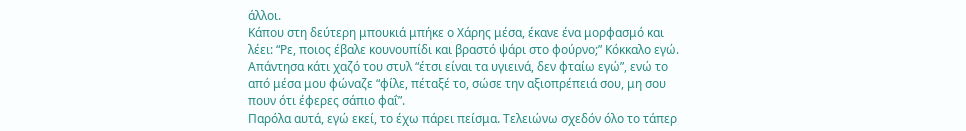άλλοι.
Κάπου στη δεύτερη μπουκιά μπήκε ο Χάρης μέσα, έκανε ένα μορφασμό και λέει: “Ρε, ποιος έβαλε κουνουπίδι και βραστό ψάρι στο φούρνο;” Κόκκαλο εγώ. Απάντησα κάτι χαζό του στυλ “έτσι είναι τα υγιεινά, δεν φταίω εγώ”, ενώ το από μέσα μου φώναζε “φίλε, πέταξέ το, σώσε την αξιοπρέπειά σου, μη σου πουν ότι έφερες σάπιο φαΐ”.
Παρόλα αυτά, εγώ εκεί, το έχω πάρει πείσμα. Τελειώνω σχεδόν όλο το τάπερ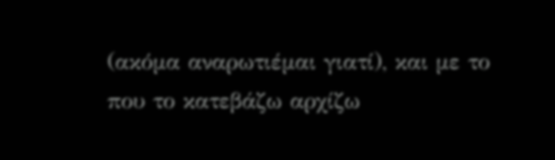(ακόμα αναρωτιέμαι γιατί), και με το που το κατεβάζω αρχίζω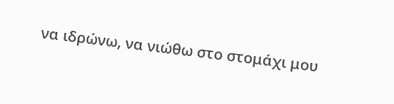να ιδρώνω, να νιώθω στο στομάχι μου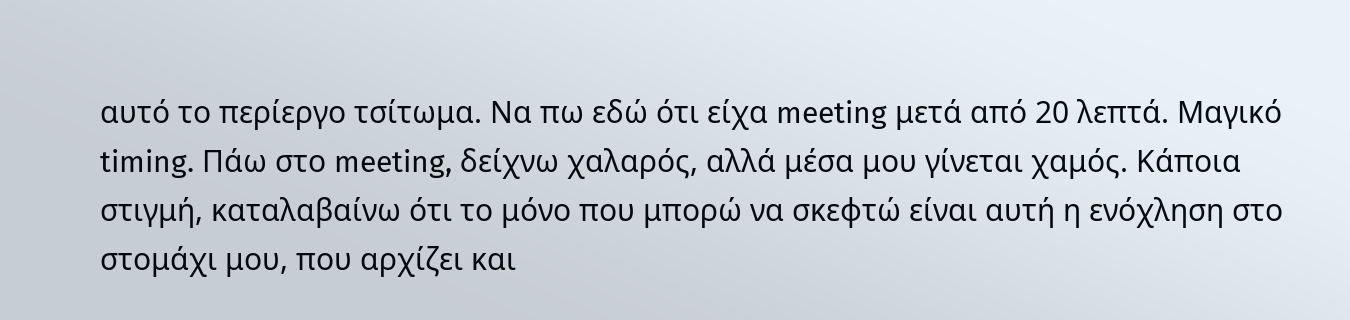αυτό το περίεργο τσίτωμα. Να πω εδώ ότι είχα meeting μετά από 20 λεπτά. Μαγικό timing. Πάω στο meeting, δείχνω χαλαρός, αλλά μέσα μου γίνεται χαμός. Κάποια στιγμή, καταλαβαίνω ότι το μόνο που μπορώ να σκεφτώ είναι αυτή η ενόχληση στο στομάχι μου, που αρχίζει και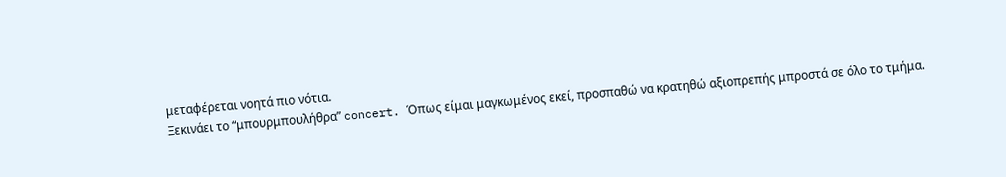μεταφέρεται νοητά πιο νότια.
Ξεκινάει το “μπουρμπουλήθρα” concert. Όπως είμαι μαγκωμένος εκεί, προσπαθώ να κρατηθώ αξιοπρεπής μπροστά σε όλο το τμήμα.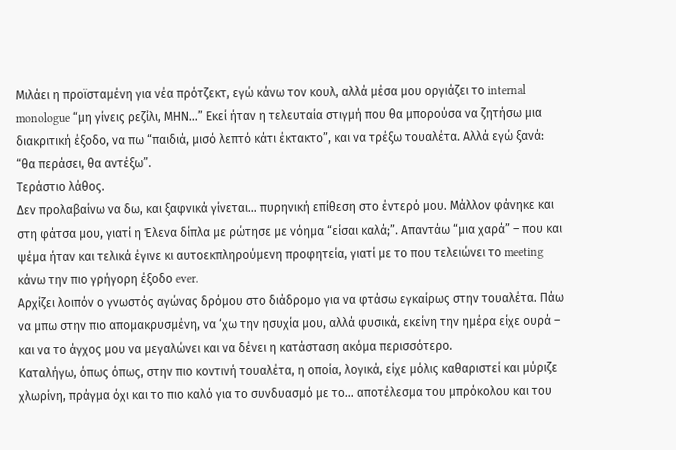Μιλάει η προϊσταμένη για νέα πρότζεκτ, εγώ κάνω τον κουλ, αλλά μέσα μου οργιάζει το internal monologue “μη γίνεις ρεζίλι, ΜΗΝ…” Εκεί ήταν η τελευταία στιγμή που θα μπορούσα να ζητήσω μια διακριτική έξοδο, να πω “παιδιά, μισό λεπτό κάτι έκτακτο”, και να τρέξω τουαλέτα. Αλλά εγώ ξανά: “θα περάσει, θα αντέξω”.
Τεράστιο λάθος.
Δεν προλαβαίνω να δω, και ξαφνικά γίνεται… πυρηνική επίθεση στο έντερό μου. Μάλλον φάνηκε και στη φάτσα μου, γιατί η Έλενα δίπλα με ρώτησε με νόημα “είσαι καλά;”. Απαντάω “μια χαρά” – που και ψέμα ήταν και τελικά έγινε κι αυτοεκπληρούμενη προφητεία, γιατί με το που τελειώνει το meeting κάνω την πιο γρήγορη έξοδο ever.
Αρχίζει λοιπόν ο γνωστός αγώνας δρόμου στο διάδρομο για να φτάσω εγκαίρως στην τουαλέτα. Πάω να μπω στην πιο απομακρυσμένη, να ‘χω την ησυχία μου, αλλά φυσικά, εκείνη την ημέρα είχε ουρά – και να το άγχος μου να μεγαλώνει και να δένει η κατάσταση ακόμα περισσότερο.
Καταλήγω, όπως όπως, στην πιο κοντινή τουαλέτα, η οποία, λογικά, είχε μόλις καθαριστεί και μύριζε χλωρίνη, πράγμα όχι και το πιο καλό για το συνδυασμό με το… αποτέλεσμα του μπρόκολου και του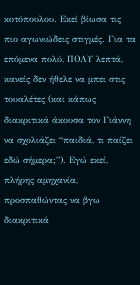κοτόπουλου. Εκεί βίωσα τις πιο αγωνιώδεις στιγμές. Για τα επόμενα πολύ, ΠΟΛΥ λεπτά, κανείς δεν ήθελε να μπει στις τουαλέτες (και κάπως διακριτικά άκουσα τον Γιάννη να σχολιάζει “παιδιά, τι παίζει εδώ σήμερα;”). Εγώ εκεί, πλήρης αμηχανία, προσπαθώντας να βγω διακριτικά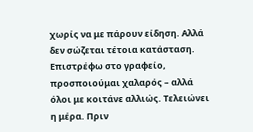χωρίς να με πάρουν είδηση. Αλλά δεν σώζεται τέτοια κατάσταση.
Επιστρέφω στο γραφείο, προσποιούμαι χαλαρός – αλλά όλοι με κοιτάνε αλλιώς. Τελειώνει η μέρα. Πριν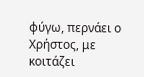φύγω, περνάει ο Χρήστος, με κοιτάζει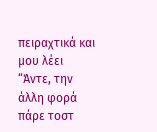πειραχτικά και μου λέει “Άντε, την άλλη φορά πάρε τοστ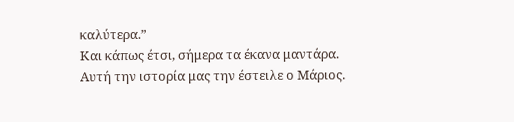καλύτερα.”
Και κάπως έτσι, σήμερα τα έκανα μαντάρα.
Αυτή την ιστορία μας την έστειλε ο Μάριος.